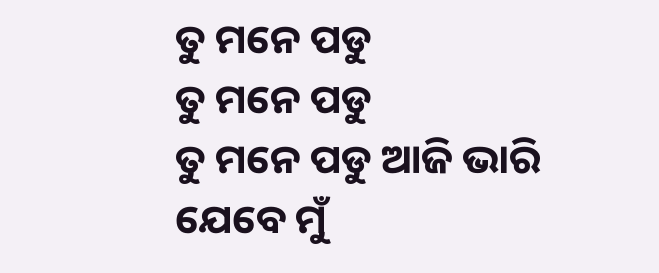ତୁ ମନେ ପଡୁ
ତୁ ମନେ ପଡୁ
ତୁ ମନେ ପଡୁ ଆଜି ଭାରି
ଯେବେ ମୁଁ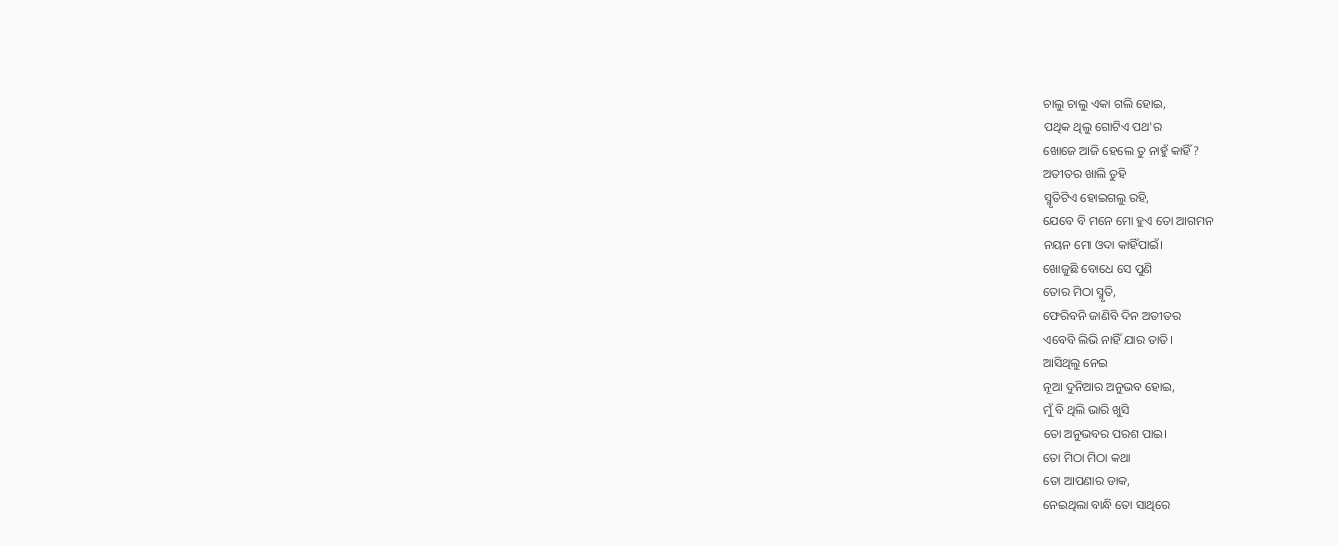ଚାଲୁ ଚାଲୁ ଏକା ଗଲି ହୋଇ,
ପଥିକ ଥିଲୁ ଗୋଟିଏ ପଥ'ର
ଖୋଜେ ଆଜି ହେଲେ ତୁ ନାହୁଁ କାହିଁ?
ଅତୀତର ଖାଲି ତୁହି
ସ୍ମୃତିଟିଏ ହୋଇଗଲୁ ରହି,
ଯେବେ ବି ମନେ ମୋ ହୁଏ ତୋ ଆଗମନ
ନୟନ ମୋ ଓଦା କାହିଁପାଇଁ।
ଖୋଜୁଛି ବୋଧେ ସେ ପୁଣି
ତୋର ମିଠା ସ୍ମୃତି,
ଫେରିବନି ଜାଣିବି ଦିନ ଅତୀତର
ଏବେବି ଲିଭି ନାହିଁ ଯାର ତାତି।
ଆସିଥିଲୁ ନେଇ
ନୂଆ ଦୁନିଆର ଅନୁଭବ ହୋଇ,
ମୁଁ ବି ଥିଲି ଭାରି ଖୁସି
ତୋ ଅନୁଭବର ପରଶ ପାଇ।
ତୋ ମିଠା ମିଠା କଥା
ତୋ ଆପଣାର ଡାକ,
ନେଇଥିଲା ବାନ୍ଧି ତୋ ସାଥିରେ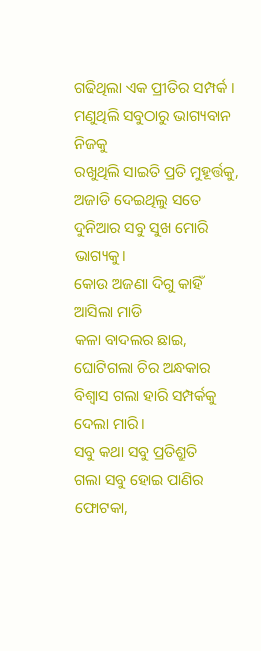ଗଢିଥିଲା ଏକ ପ୍ରୀତିର ସମ୍ପର୍କ ।
ମଣୁଥିଲି ସବୁଠାରୁ ଭାଗ୍ୟବାନ ନିଜକୁ
ରଖୁଥିଲି ସାଇତି ପ୍ରତି ମୁହୂର୍ତ୍ତକୁ,
ଅଜାଡି ଦେଇଥିଲୁ ସତେ
ଦୁନିଆର ସବୁ ସୁଖ ମୋରି ଭାଗ୍ୟକୁ।
କୋଉ ଅଜଣା ଦିଗୁ କାହିଁ ଆସିଲା ମାଡି
କଳା ବାଦଲର ଛାଇ,
ଘୋଟିଗଲା ଚିର ଅନ୍ଧକାର
ବିଶ୍ଵାସ ଗଲା ହାରି ସମ୍ପର୍କକୁ ଦେଲା ମାରି।
ସବୁ କଥା ସବୁ ପ୍ରତିଶ୍ରୁତି
ଗଲା ସବୁ ହୋଇ ପାଣିର ଫୋଟକା,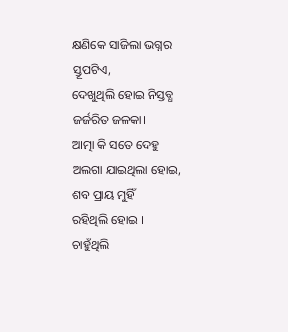କ୍ଷଣିକେ ସାଜିଲା ଭଗ୍ନର ସ୍ତୂପଟିଏ,
ଦେଖୁଥିଲି ହୋଇ ନିସ୍ତବ୍ଧ ଜର୍ଜରିତ ଜଳକା।
ଆତ୍ମା କି ସତେ ଦେହୁ
ଅଲଗା ଯାଇଥିଲା ହୋଇ,
ଶବ ପ୍ରାୟ ମୁହିଁ
ରହିଥିଲି ହୋଇ ।
ଚାହୁଁଥିଲି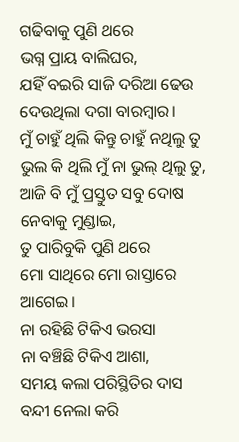ଗଢିବାକୁ ପୁଣି ଥରେ
ଭଗ୍ନ ପ୍ରାୟ ବାଲିଘର,
ଯହିଁ ବଇରି ସାଜି ଦରିଆ ଢେଉ
ଦେଉଥିଲା ଦଗା ବାରମ୍ବାର।
ମୁଁ ଚାହୁଁ ଥିଲି କିନ୍ତୁ ଚାହୁଁ ନଥିଲୁ ତୁ
ଭୁଲ କି ଥିଲି ମୁଁ ନା ଭୁଲ୍ ଥିଲୁ ତୁ,
ଆଜି ବି ମୁଁ ପ୍ରସ୍ତୁତ ସବୁ ଦୋଷ ନେବାକୁ ମୁଣ୍ଡାଇ,
ତୁ ପାରିବୁକି ପୁଣି ଥରେ
ମୋ ସାଥିରେ ମୋ ରାସ୍ତାରେ ଆଗେଇ।
ନା ରହିଛି ଟିକିଏ ଭରସା
ନା ବଞ୍ଚିଛି ଟିକିଏ ଆଶା,
ସମୟ କଲା ପରିସ୍ଥିତିର ଦାସ
ବନ୍ଦୀ ନେଲା କରି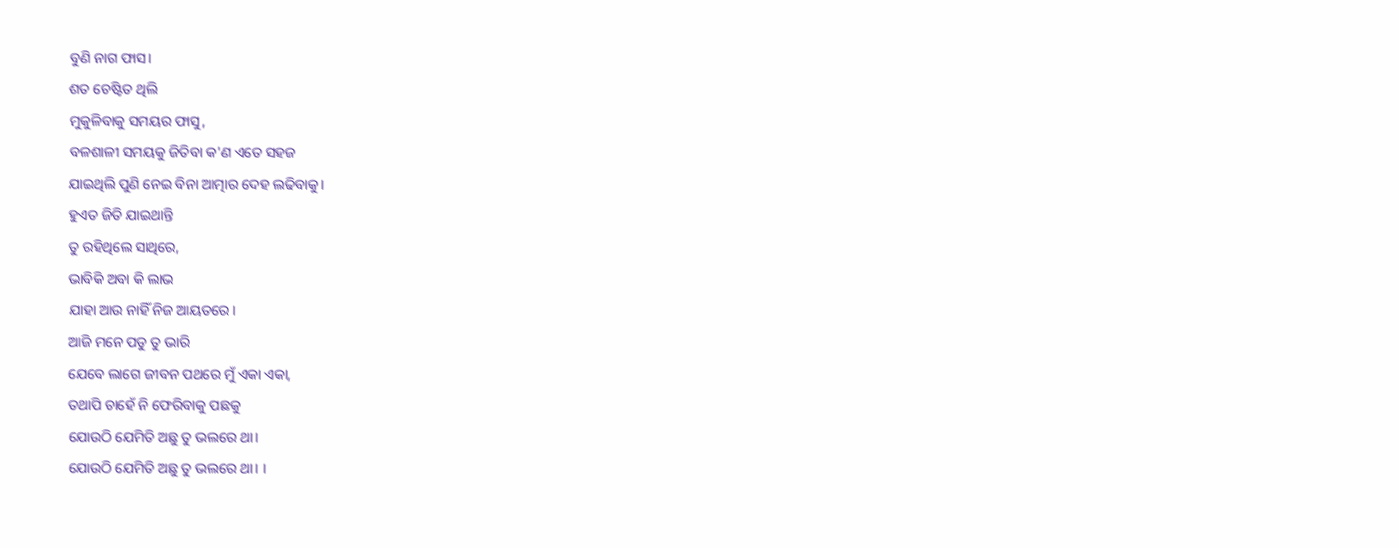ବୁଣି ନାଗ ଫାସ।
ଶତ ଚେଷ୍ଟିତ ଥିଲି
ମୁକୁଳିବାକୁ ସମୟର ଫାସୁ,
ବଳଶାଳୀ ସମୟକୁ ଜିତିବା କ'ଣ ଏତେ ସହଜ
ଯାଇଥିଲି ପୁଣି ନେଇ ବିନା ଆତ୍ମାର ଦେହ ଲଢିବାକୁ।
ହୁଏତ ଜିତି ଯାଇଥାନ୍ତି
ତୁ ରହିଥିଲେ ସାଥିରେ,
ଭାବିକି ଅବା କି ଲାଭ
ଯାହା ଆଉ ନାହିଁ ନିଜ ଆୟତରେ।
ଆଜି ମନେ ପଡୁ ତୁ ଭାରି
ଯେବେ ଲାଗେ ଜୀବନ ପଥରେ ମୁଁ ଏକା ଏକା,
ତଥାପି ଚାହେଁ ନି ଫେରିବାକୁ ପଛକୁ
ଯୋଉଠି ଯେମିତି ଅଛୁ ତୁ ଭଲରେ ଥା।
ଯୋଉଠି ଯେମିତି ଅଛୁ ତୁ ଭଲରେ ଥା। ।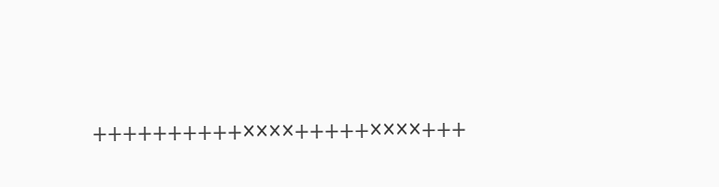++++++++++××××+++++××××+++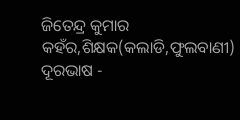ଜିତେନ୍ଦ୍ର କୁମାର କହଁର,ଶିକ୍ଷକ(କଲାଡି,ଫୁଲବାଣୀ)
ଦୂରଭାଷ -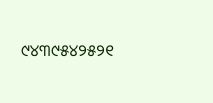୯୪୩୯୫୪୨୫୨୧